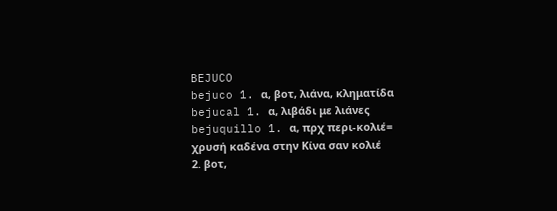BEJUCO
bejuco 1. α, βοτ, λιάνα, κληματίδα
bejucal 1. α, λιβάδι με λιάνες
bejuquillo 1. α, πρχ περι-κολιέ= χρυσή καδένα στην Κίνα σαν κολιέ
2. βοτ,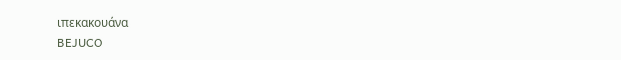ιπεκακουάνα
BEJUCO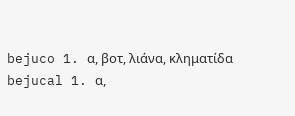bejuco 1. α, βοτ, λιάνα, κληματίδα
bejucal 1. α,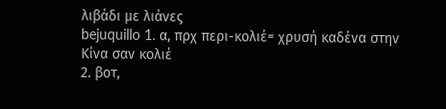λιβάδι με λιάνες
bejuquillo 1. α, πρχ περι-κολιέ= χρυσή καδένα στην Κίνα σαν κολιέ
2. βοτ,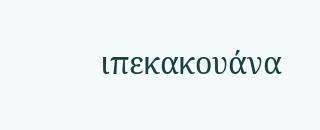ιπεκακουάνα